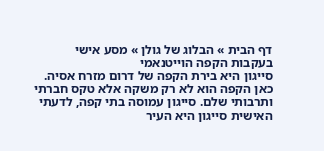דף הבית » הבלוג של גולן » מסע אישי בעקבות הקפה הוייטנאמי
סייגון היא בירת הקפה של דרום מזרח אסיה. כאן הקפה הוא לא רק משקה אלא טקס חברתי ותרבותי שלם. סייגון עמוסה בתי קפה, לדעתי האישית סייגון היא העיר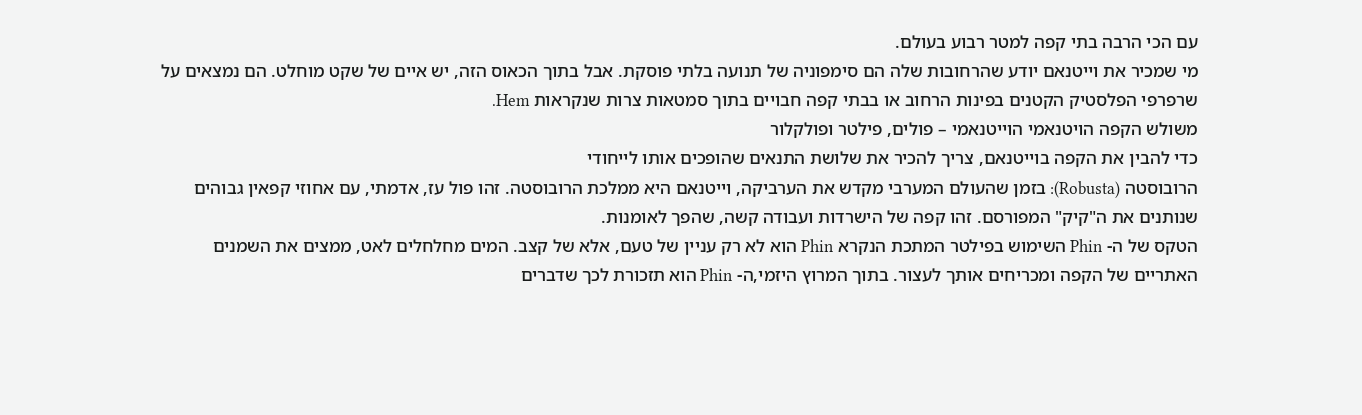עם הכי הרבה בתי קפה למטר רבוע בעולם.
מי שמכיר את וייטנאם יודע שהרחובות שלה הם סימפוניה של תנועה בלתי פוסקת. אבל בתוך הכאוס הזה, יש איים של שקט מוחלט. הם נמצאים על שרפרפי הפלסטיק הקטנים בפינות הרחוב או בבתי קפה חבויים בתוך סמטאות צרות שנקראות Hem.
משולש הקפה הויטנאמי הוייטנאמי – פולים, פילטר ופולקלור
כדי להבין את הקפה בוייטנאם, צריך להכיר את שלושת התנאים שהופכים אותו לייחודי
הרובוסטה (Robusta): בזמן שהעולם המערבי מקדש את הערביקה, וייטנאם היא ממלכת הרובוסטה. זהו פול עז, אדמתי, עם אחוזי קפאין גבוהים שנותנים את ה"קיק" המפורסם. זהו קפה של הישרדות ועבודה קשה, שהפך לאומנות.
הטקס של ה- Phin השימוש בפילטר המתכת הנקרא Phin הוא לא רק עניין של טעם, אלא של קצב. המים מחלחלים לאט, ממצים את השמנים האתריים של הקפה ומכריחים אותך לעצור. בתוך המרוץ היזמי,ה- Phin הוא תזכורת לכך שדברים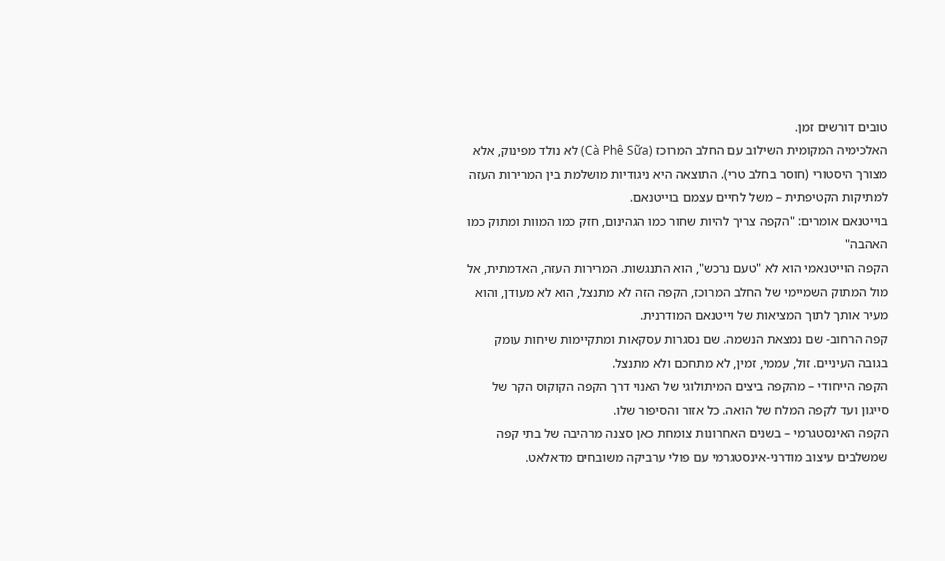טובים דורשים זמן.
האלכימיה המקומית השילוב עם החלב המרוכז (Cà Phê Sữa) לא נולד מפינוק, אלא מצורך היסטורי (חוסר בחלב טרי). התוצאה היא ניגודיות מושלמת בין המרירות העזה למתיקות הקטיפתית – משל לחיים עצמם בוייטנאם.
בוייטנאם אומרים: "הקפה צריך להיות שחור כמו הגהינום, חזק כמו המוות ומתוק כמו האהבה"
הקפה הוייטנאמי הוא לא "טעם נרכש", הוא התנגשות. המרירות העזה, האדמתית, אל מול המתוק השמיימי של החלב המרוכז, הקפה הזה לא מתנצל, הוא לא מעודן, והוא מעיר אותך לתוך המציאות של וייטנאם המודרנית.
קפה הרחוב- שם נמצאת הנשמה. שם נסגרות עסקאות ומתקיימות שיחות עומק בגובה העיניים. זול, עממי, זמין, לא מתחכם ולא מתנצל.
הקפה הייחודי – מהקפה ביצים המיתולוגי של האנוי דרך הקפה הקוקוס הקר של סייגון ועד לקפה המלח של הואה. כל אזור והסיפור שלו.
הקפה האינסטגרמי – בשנים האחרונות צומחת כאן סצנה מרהיבה של בתי קפה שמשלבים עיצוב מודרני-אינסטגרמי עם פולי ערביקה משובחים מדאלאט.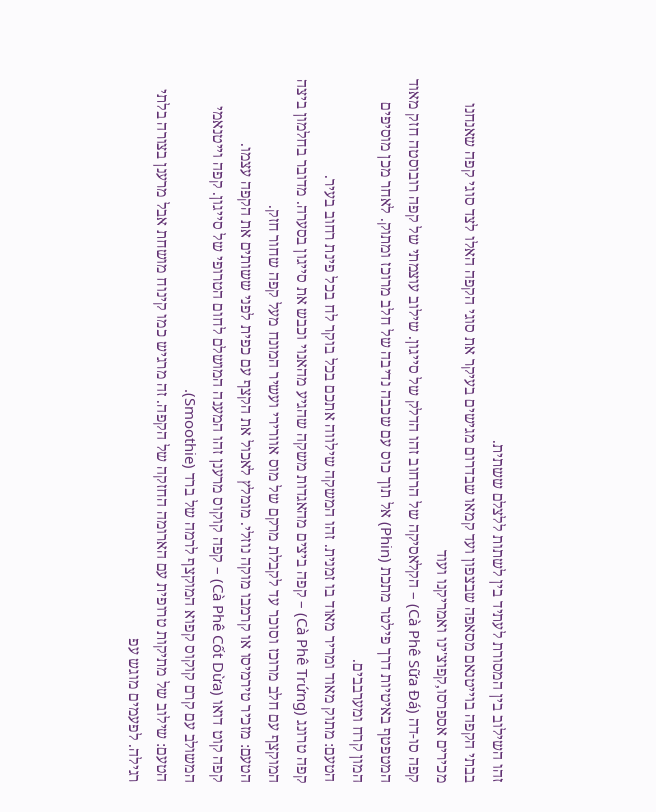זהו השילוב בין המסורת לעתיד בין לשתות ללצלם ששתית.
בבתי הקפה בוייטנאם מסאפה שבצפון ועד קמאו שבדרום מגישים בעיקר את סוגי הקפה האלו לצד סוגי קפה שאנחנו מכירים אספרסו,קפוצ'ינו ואמריקנו ועוד
קפה סו-דה (Cà Phê Sữa Đá) – הקלאסיקה של הרחוב זהו הדלק של סייגון. שילוב עוצמתי של קפה רובוסטה חזק מאוד המטפטף באיטיות דרך פילטר מתכת (Phin) אל תוך כוס עם שכבה נדיבה של חלב מרוכז ומתוק. לאחר מכן מוסיפים המון קרח ומערבבים.
הטעם: מתוק מאוד ומריר מאוד בו זמנית. זהו המשקה שילווה אתכם בכל בוקר לח בכל פינת רחוב בעיר.
קפה טרונג (Cà Phê Trứng) – קפה ביצים מהאגדות משקה שהגיע מהאנוי וכבש את סייגון בסערה. מדובר בחלמון ביצה המוקצף עם חלב מרוכז וסוכר עד לקבלת מרקם של מוס אוורירי ועשיר המונח מעל קפה שחור חזק.
הטעם: מזכיר טירמיסו או קרמבו מוקה נוזלי. מומלץ לאכול את הקצף עם כפית לפני ששותים את הקפה עצמו.
קפה קוט דואו (Cà Phê Cốt Dừa) – קפה קוקוס מרענן זהו המענה המושלם לחום הטרופי של סייגון. קפה וייטנאמי המשולב עם קרם קוקוס קפוא המוקצף לרמה של ברד (Smoothie).
הטעם: שילוב של מתיקות טרופית עם הארומה החזקה של הקפה. זה מרגיש כמו קינוח מושחת אבל מרענן בצורה בלתי רגילה. לפעמים מוגש עפ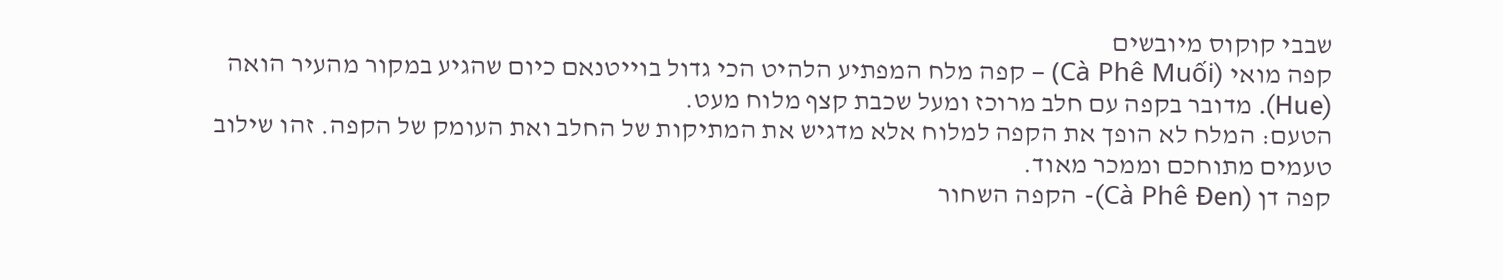שבבי קוקוס מיובשים
קפה מואי (Cà Phê Muối) – קפה מלח המפתיע הלהיט הכי גדול בוייטנאם כיום שהגיע במקור מהעיר הואה (Hue). מדובר בקפה עם חלב מרוכז ומעל שכבת קצף מלוח מעט.
הטעם: המלח לא הופך את הקפה למלוח אלא מדגיש את המתיקות של החלב ואת העומק של הקפה. זהו שילוב טעמים מתוחכם וממכר מאוד.
קפה דן (Cà Phê Đen)- הקפה השחור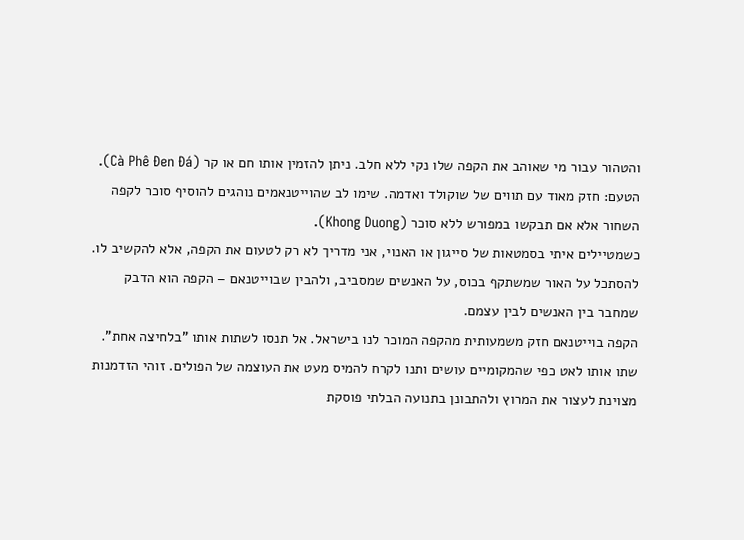והטהור עבור מי שאוהב את הקפה שלו נקי ללא חלב. ניתן להזמין אותו חם או קר (Cà Phê Đen Đá).
הטעם: חזק מאוד עם תווים של שוקולד ואדמה. שימו לב שהוייטנאמים נוהגים להוסיף סוכר לקפה השחור אלא אם תבקשו במפורש ללא סוכר (Khong Duong).
כשמטיילים איתי בסמטאות של סייגון או האנוי, אני מדריך לא רק לטעום את הקפה, אלא להקשיב לו. להסתכל על האור שמשתקף בכוס, על האנשים שמסביב, ולהבין שבוייטנאם – הקפה הוא הדבק שמחבר בין האנשים לבין עצמם.
הקפה בוייטנאם חזק משמעותית מהקפה המוכר לנו בישראל. אל תנסו לשתות אותו "בלחיצה אחת". שתו אותו לאט כפי שהמקומיים עושים ותנו לקרח להמיס מעט את העוצמה של הפולים. זוהי הזדמנות מצוינת לעצור את המרוץ ולהתבונן בתנועה הבלתי פוסקת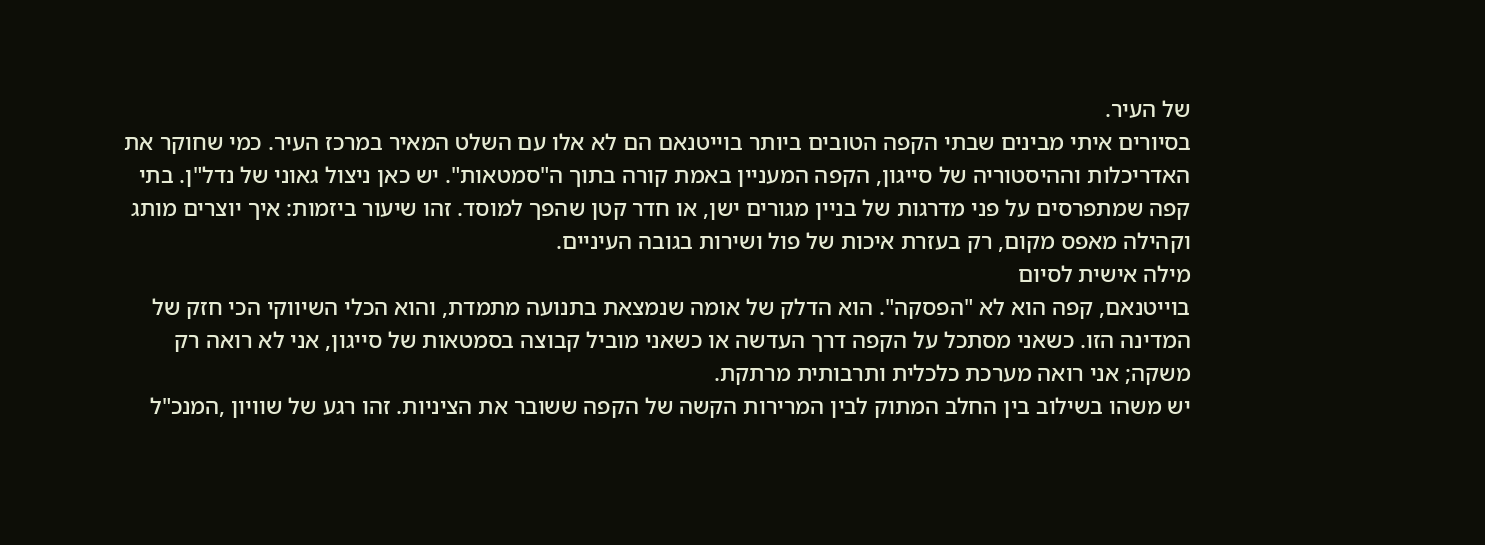של העיר.
בסיורים איתי מבינים שבתי הקפה הטובים ביותר בוייטנאם הם לא אלו עם השלט המאיר במרכז העיר. כמי שחוקר את האדריכלות וההיסטוריה של סייגון, הקפה המעניין באמת קורה בתוך ה"סמטאות". יש כאן ניצול גאוני של נדל"ן. בתי קפה שמתפרסים על פני מדרגות של בניין מגורים ישן, או חדר קטן שהפך למוסד. זהו שיעור ביזמות: איך יוצרים מותג וקהילה מאפס מקום, רק בעזרת איכות של פול ושירות בגובה העיניים.
מילה אישית לסיום
בוייטנאם, קפה הוא לא "הפסקה". הוא הדלק של אומה שנמצאת בתנועה מתמדת, והוא הכלי השיווקי הכי חזק של המדינה הזו. כשאני מסתכל על הקפה דרך העדשה או כשאני מוביל קבוצה בסמטאות של סייגון, אני לא רואה רק משקה; אני רואה מערכת כלכלית ותרבותית מרתקת.
יש משהו בשילוב בין החלב המתוק לבין המרירות הקשה של הקפה ששובר את הציניות. זהו רגע של שוויון ,המנכ"ל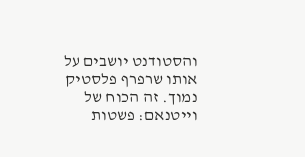והסטודנט יושבים על אותו שרפרף פלסטיק נמוך. זה הכוח של וייטנאם: פשטות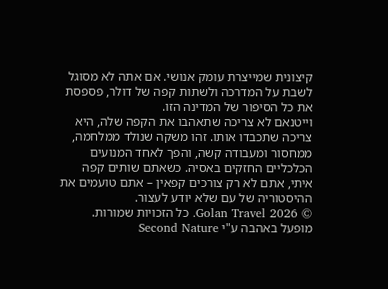קיצונית שמייצרת עומק אנושי. אם אתה לא מסוגל לשבת על המדרכה ולשתות קפה של דולר, פספסת את כל הסיפור של המדינה הזו.
וייטנאם לא צריכה שתאהבו את הקפה שלה, היא צריכה שתכבדו אותו. זהו משקה שנולד ממלחמה, ממחסור ומעבודה קשה, והפך לאחד המנועים הכלכליים החזקים באסיה. כשאתם שותים קפה איתי, אתם לא רק צורכים קפאין – אתם טועמים את ההיסטוריה של עם שלא יודע לעצור.
© 2026 Golan Travel. כל הזכויות שמורות. מופעל באהבה ע"י Second Nature